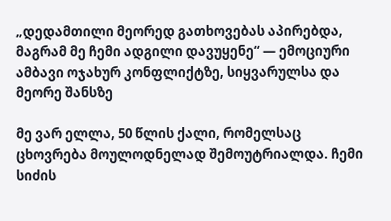„დედამთილი მეორედ გათხოვებას აპირებდა, მაგრამ მე ჩემი ადგილი დავუყენე“ — ემოციური ამბავი ოჯახურ კონფლიქტზე, სიყვარულსა და მეორე შანსზე

მე ვარ ელლა, 50 წლის ქალი, რომელსაც ცხოვრება მოულოდნელად შემოუტრიალდა. ჩემი სიძის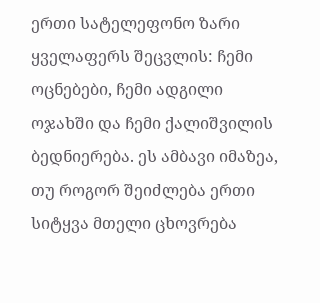ერთი სატელეფონო ზარი ყველაფერს შეცვლის: ჩემი ოცნებები, ჩემი ადგილი ოჯახში და ჩემი ქალიშვილის ბედნიერება. ეს ამბავი იმაზეა, თუ როგორ შეიძლება ერთი სიტყვა მთელი ცხოვრება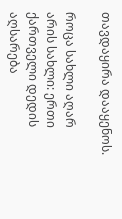თავდაყირა დააყენოს.

როცა სახლი აღარ არის სახლი: ერთი ქართველი დედის აღსარება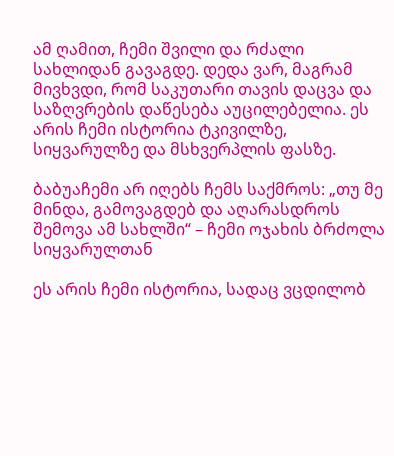ამ ღამით, ჩემი შვილი და რძალი სახლიდან გავაგდე. დედა ვარ, მაგრამ მივხვდი, რომ საკუთარი თავის დაცვა და საზღვრების დაწესება აუცილებელია. ეს არის ჩემი ისტორია ტკივილზე, სიყვარულზე და მსხვერპლის ფასზე.

ბაბუაჩემი არ იღებს ჩემს საქმროს: „თუ მე მინდა, გამოვაგდებ და აღარასდროს შემოვა ამ სახლში“ – ჩემი ოჯახის ბრძოლა სიყვარულთან

ეს არის ჩემი ისტორია, სადაც ვცდილობ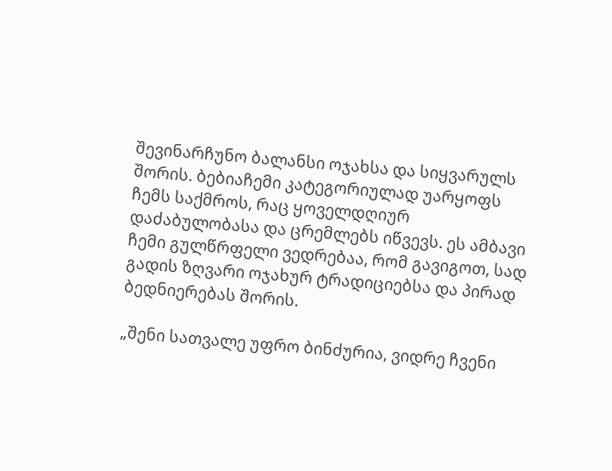შევინარჩუნო ბალანსი ოჯახსა და სიყვარულს შორის. ბებიაჩემი კატეგორიულად უარყოფს ჩემს საქმროს, რაც ყოველდღიურ დაძაბულობასა და ცრემლებს იწვევს. ეს ამბავი ჩემი გულწრფელი ვედრებაა, რომ გავიგოთ, სად გადის ზღვარი ოჯახურ ტრადიციებსა და პირად ბედნიერებას შორის.

„შენი სათვალე უფრო ბინძურია, ვიდრე ჩვენი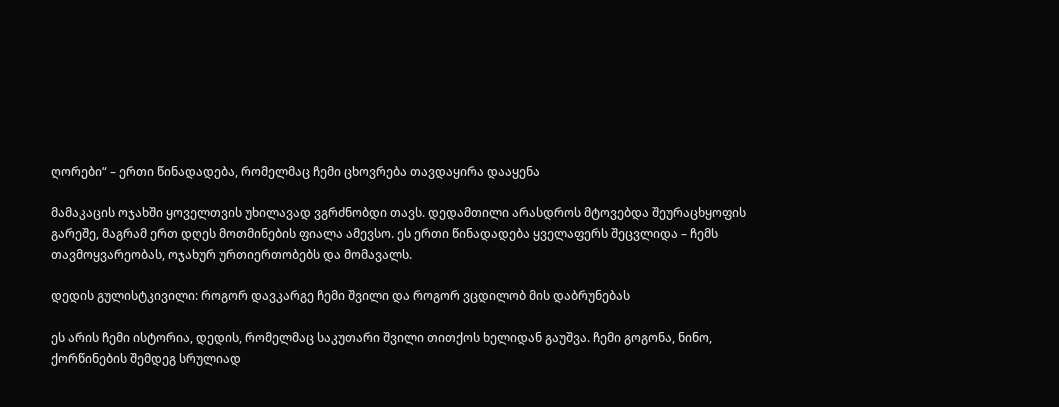ღორები“ – ერთი წინადადება, რომელმაც ჩემი ცხოვრება თავდაყირა დააყენა

მამაკაცის ოჯახში ყოველთვის უხილავად ვგრძნობდი თავს. დედამთილი არასდროს მტოვებდა შეურაცხყოფის გარეშე, მაგრამ ერთ დღეს მოთმინების ფიალა ამევსო. ეს ერთი წინადადება ყველაფერს შეცვლიდა – ჩემს თავმოყვარეობას, ოჯახურ ურთიერთობებს და მომავალს.

დედის გულისტკივილი: როგორ დავკარგე ჩემი შვილი და როგორ ვცდილობ მის დაბრუნებას

ეს არის ჩემი ისტორია, დედის, რომელმაც საკუთარი შვილი თითქოს ხელიდან გაუშვა. ჩემი გოგონა, ნინო, ქორწინების შემდეგ სრულიად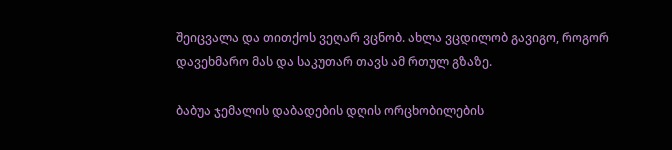შეიცვალა და თითქოს ვეღარ ვცნობ. ახლა ვცდილობ გავიგო, როგორ დავეხმარო მას და საკუთარ თავს ამ რთულ გზაზე.

ბაბუა ჯემალის დაბადების დღის ორცხობილების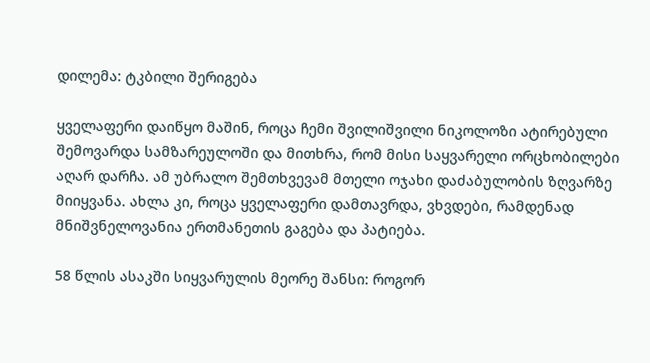დილემა: ტკბილი შერიგება

ყველაფერი დაიწყო მაშინ, როცა ჩემი შვილიშვილი ნიკოლოზი ატირებული შემოვარდა სამზარეულოში და მითხრა, რომ მისი საყვარელი ორცხობილები აღარ დარჩა. ამ უბრალო შემთხვევამ მთელი ოჯახი დაძაბულობის ზღვარზე მიიყვანა. ახლა კი, როცა ყველაფერი დამთავრდა, ვხვდები, რამდენად მნიშვნელოვანია ერთმანეთის გაგება და პატიება.

58 წლის ასაკში სიყვარულის მეორე შანსი: როგორ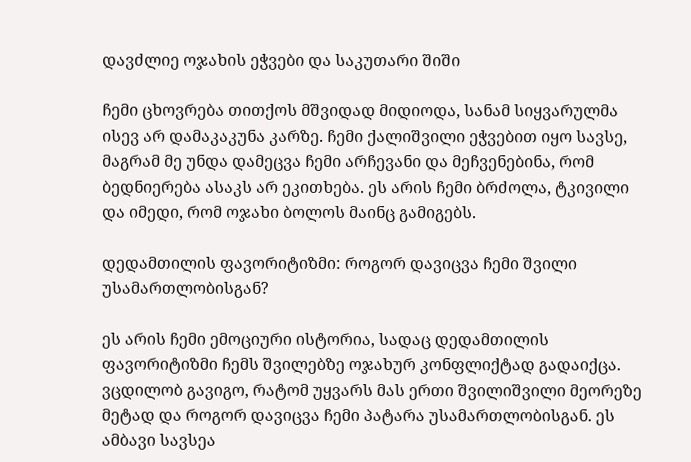დავძლიე ოჯახის ეჭვები და საკუთარი შიში

ჩემი ცხოვრება თითქოს მშვიდად მიდიოდა, სანამ სიყვარულმა ისევ არ დამაკაკუნა კარზე. ჩემი ქალიშვილი ეჭვებით იყო სავსე, მაგრამ მე უნდა დამეცვა ჩემი არჩევანი და მეჩვენებინა, რომ ბედნიერება ასაკს არ ეკითხება. ეს არის ჩემი ბრძოლა, ტკივილი და იმედი, რომ ოჯახი ბოლოს მაინც გამიგებს.

დედამთილის ფავორიტიზმი: როგორ დავიცვა ჩემი შვილი უსამართლობისგან?

ეს არის ჩემი ემოციური ისტორია, სადაც დედამთილის ფავორიტიზმი ჩემს შვილებზე ოჯახურ კონფლიქტად გადაიქცა. ვცდილობ გავიგო, რატომ უყვარს მას ერთი შვილიშვილი მეორეზე მეტად და როგორ დავიცვა ჩემი პატარა უსამართლობისგან. ეს ამბავი სავსეა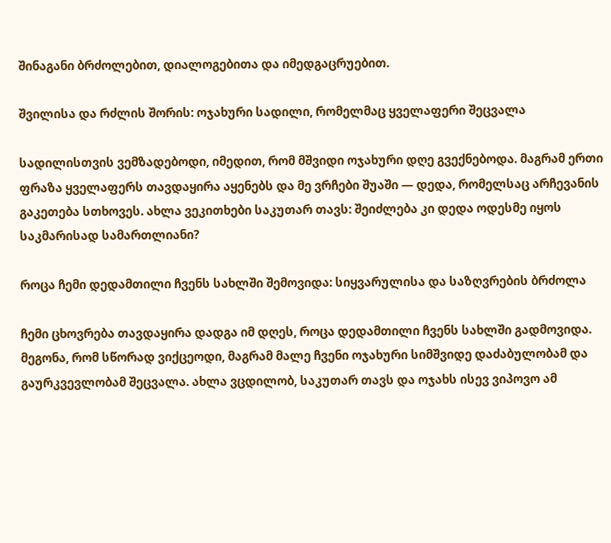შინაგანი ბრძოლებით, დიალოგებითა და იმედგაცრუებით.

შვილისა და რძლის შორის: ოჯახური სადილი, რომელმაც ყველაფერი შეცვალა

სადილისთვის ვემზადებოდი, იმედით, რომ მშვიდი ოჯახური დღე გვექნებოდა. მაგრამ ერთი ფრაზა ყველაფერს თავდაყირა აყენებს და მე ვრჩები შუაში — დედა, რომელსაც არჩევანის გაკეთება სთხოვეს. ახლა ვეკითხები საკუთარ თავს: შეიძლება კი დედა ოდესმე იყოს საკმარისად სამართლიანი?

როცა ჩემი დედამთილი ჩვენს სახლში შემოვიდა: სიყვარულისა და საზღვრების ბრძოლა

ჩემი ცხოვრება თავდაყირა დადგა იმ დღეს, როცა დედამთილი ჩვენს სახლში გადმოვიდა. მეგონა, რომ სწორად ვიქცეოდი, მაგრამ მალე ჩვენი ოჯახური სიმშვიდე დაძაბულობამ და გაურკვევლობამ შეცვალა. ახლა ვცდილობ, საკუთარ თავს და ოჯახს ისევ ვიპოვო ამ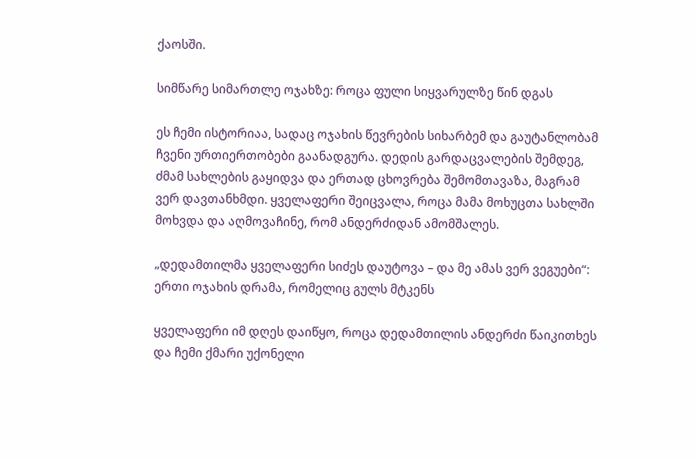ქაოსში.

სიმწარე სიმართლე ოჯახზე: როცა ფული სიყვარულზე წინ დგას

ეს ჩემი ისტორიაა, სადაც ოჯახის წევრების სიხარბემ და გაუტანლობამ ჩვენი ურთიერთობები გაანადგურა. დედის გარდაცვალების შემდეგ, ძმამ სახლების გაყიდვა და ერთად ცხოვრება შემომთავაზა, მაგრამ ვერ დავთანხმდი. ყველაფერი შეიცვალა, როცა მამა მოხუცთა სახლში მოხვდა და აღმოვაჩინე, რომ ანდერძიდან ამომშალეს.

„დედამთილმა ყველაფერი სიძეს დაუტოვა – და მე ამას ვერ ვეგუები“: ერთი ოჯახის დრამა, რომელიც გულს მტკენს

ყველაფერი იმ დღეს დაიწყო, როცა დედამთილის ანდერძი წაიკითხეს და ჩემი ქმარი უქონელი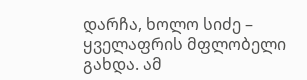დარჩა, ხოლო სიძე – ყველაფრის მფლობელი გახდა. ამ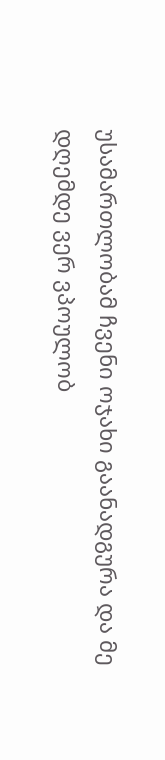უსამართლობამ ჩვენი ოჯახი გაანადგურა და მე დღემდე ვერ ვპოულობ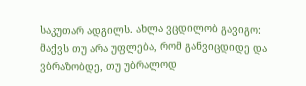საკუთარ ადგილს. ახლა ვცდილობ გავიგო: მაქვს თუ არა უფლება, რომ განვიცდიდე და ვბრაზობდე, თუ უბრალოდ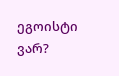ეგოისტი ვარ?